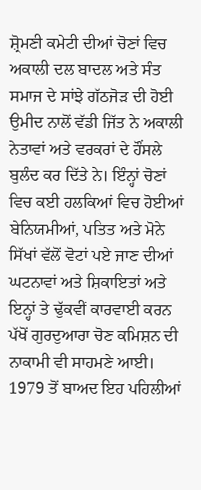ਸ਼੍ਰੋਮਣੀ ਕਮੇਟੀ ਦੀਆਂ ਚੋਣਾਂ ਵਿਚ ਅਕਾਲੀ ਦਲ ਬਾਦਲ ਅਤੇ ਸੰਤ ਸਮਾਜ ਦੇ ਸਾਂਝੇ ਗੱਠਜੋੜ ਦੀ ਹੋਈ ਉਮੀਦ ਨਾਲੋਂ ਵੱਡੀ ਜਿੱਤ ਨੇ ਅਕਾਲੀ ਨੇਤਾਵਾਂ ਅਤੇ ਵਰਕਰਾਂ ਦੇ ਹੌਂਸਲੇ ਬੁਲੰਦ ਕਰ ਦਿੱਤੇ ਨੇ। ਇੰਨ੍ਹਾਂ ਚੋਣਾਂ ਵਿਚ ਕਈ ਹਲਕਿਆਂ ਵਿਚ ਹੋਈਆਂ ਬੇਨਿਯਮੀਆਂ, ਪਤਿਤ ਅਤੇ ਮੋਨੇ ਸਿੱਖਾਂ ਵੱਲੋਂ ਵੋਟਾਂ ਪਏ ਜਾਣ ਦੀਆਂ ਘਟਨਾਵਾਂ ਅਤੇ ਸ਼ਿਕਾਇਤਾਂ ਅਤੇ ਇਨ੍ਹਾਂ ਤੇ ਢੁੱਕਵੀਂ ਕਾਰਵਾਈ ਕਰਨ ਪੱਖੋਂ ਗੁਰਦੁਆਰਾ ਚੋਣ ਕਮਿਸ਼ਨ ਦੀ ਨਾਕਾਮੀ ਵੀ ਸਾਹਮਣੇ ਆਈ। 1979 ਤੋਂ ਬਾਅਦ ਇਹ ਪਹਿਲੀਆਂ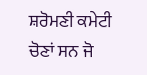ਸ਼ਰੋਮਣੀ ਕਮੇਟੀ ਚੋਣਾਂ ਸਨ ਜੋ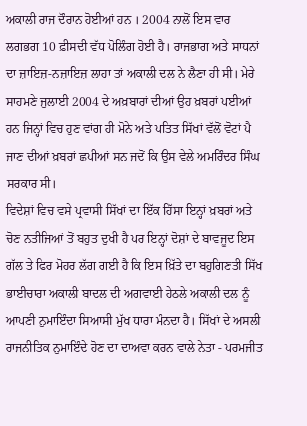ਅਕਾਲੀ ਰਾਜ ਦੌਰਾਨ ਹੋਈਆਂ ਹਨ । 2004 ਨਾਲੋਂ ਇਸ ਵਾਰ ਲਗਭਗ 10 ਫ਼ੀਸਦੀ ਵੱਧ ਪੋਲਿੰਗ ਹੋਈ ਹੈ। ਰਾਜਭਾਗ ਅਤੇ ਸਾਧਨਾਂ ਦਾ ਜ਼ਾਇਜ਼-ਨਜ਼ਾਇਜ਼ ਲਾਹਾ ਤਾਂ ਅਕਾਲੀ ਦਲ ਨੇ ਲੈਣਾ ਹੀ ਸੀ। ਮੇਰੇ ਸਾਹਮਣੇ ਜੁਲਾਈ 2004 ਦੇ ਅਖ਼ਬਾਰਾਂ ਦੀਆਂ ਉਹ ਖ਼ਬਰਾਂ ਪਈਆਂ ਹਨ ਜਿਨ੍ਹਾਂ ਵਿਚ ਹੁਣ ਵਾਂਗ ਹੀ ਮੋਨੇ ਅਤੇ ਪਤਿਤ ਸਿੱਖਾਂ ਵੱਲੋਂ ਵੋਟਾਂ ਪੈ ਜਾਣ ਦੀਆਂ ਖ਼ਬਰਾਂ ਛਪੀਆਂ ਸਨ ਜਦੋਂ ਕਿ ਉਸ ਵੇਲੇ ਅਮਰਿੰਦਰ ਸਿੰਘ ਸਰਕਾਰ ਸੀ।
ਵਿਦੇਸ਼ਾਂ ਵਿਚ ਵਸੇ ਪ੍ਰਵਾਸੀ ਸਿੱਖਾਂ ਦਾ ਇੱਕ ਹਿੱਸਾ ਇਨ੍ਹਾਂ ਖ਼ਬਰਾਂ ਅਤੇ ਚੋਣ ਨਤੀਜਿਆਂ ਤੋਂ ਬਹੁਤ ਦੁਖੀ ਹੈ ਪਰ ਇਨ੍ਹਾਂ ਦੋਸ਼ਾਂ ਦੇ ਬਾਵਜੂਦ ਇਸ ਗੱਲ ਤੇ ਫਿਰ ਮੋਹਰ ਲੱਗ ਗਈ ਹੈ ਕਿ ਇਸ ਖ਼ਿੱਤੇ ਦਾ ਬਹੁਗਿਣਤੀ ਸਿੱਖ ਭਾਈਚਾਰਾ ਅਕਾਲੀ ਬਾਦਲ ਦੀ ਅਗਵਾਈ ਹੇਠਲੇ ਅਕਾਲੀ ਦਲ ਨੂੰ ਆਪਣੀ ਨੁਮਾਇੰਦਾ ਸਿਆਸੀ ਮੁੱਖ ਧਾਰਾ ਮੰਨਦਾ ਹੈ। ਸਿੱਖਾਂ ਦੇ ਅਸਲੀ ਰਾਜਨੀਤਿਕ ਨੁਮਾਇੰਦੇ ਹੋਣ ਦਾ ਦਾਅਵਾ ਕਰਨ ਵਾਲੇ ਨੇਤਾ - ਪਰਮਜੀਤ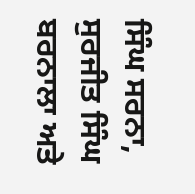ਸਿੰਘ ਸਰਨਾ, ਸੁਰਜੀਤ ਸਿੰਘ ਬਰਨਾਲਾ ਅਤੇ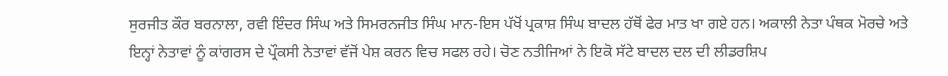ਸੁਰਜੀਤ ਕੌਰ ਬਰਨਾਲਾ, ਰਵੀ ਇੰਦਰ ਸਿੰਘ ਅਤੇ ਸਿਮਰਨਜੀਤ ਸਿੰਘ ਮਾਨ-ਇਸ ਪੱਖੋਂ ਪ੍ਰਕਾਸ਼ ਸਿੰਘ ਬਾਦਲ ਹੱਥੋਂ ਫੇਰ ਮਾਤ ਖਾ ਗਏ ਹਨ। ਅਕਾਲੀ ਨੇਤਾ ਪੰਥਕ ਮੋਰਚੇ ਅਤੇ ਇਨ੍ਹਾਂ ਨੇਤਾਵਾਂ ਨੂੰ ਕਾਂਗਰਸ ਦੇ ਪ੍ਰੌਕਸੀ ਨੇਤਾਵਾਂ ਵੱਜੋਂ ਪੇਸ਼ ਕਰਨ ਵਿਚ ਸਫਲ ਰਹੇ। ਚੋਣ ਨਤੀਜਿਆਂ ਨੇ ਇਕੋ ਸੱਟੇ ਬਾਦਲ ਦਲ ਦੀ ਲੀਡਰਸ਼ਿਪ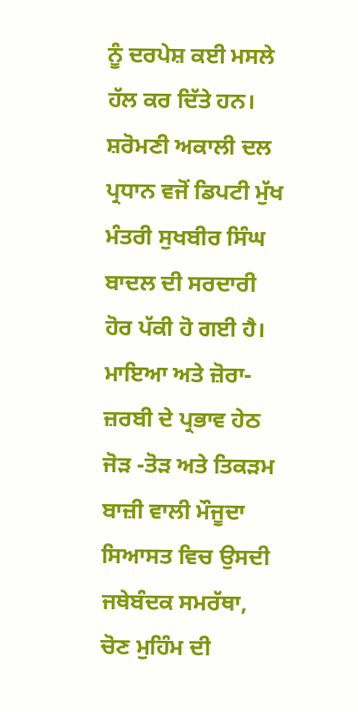ਨੂੰ ਦਰਪੇਸ਼ ਕਈ ਮਸਲੇ ਹੱਲ ਕਰ ਦਿੱਤੇ ਹਨ। ਸ਼ਰੋਮਣੀ ਅਕਾਲੀ ਦਲ ਪ੍ਰਧਾਨ ਵਜੋਂ ਡਿਪਟੀ ਮੁੱਖ ਮੰਤਰੀ ਸੁਖਬੀਰ ਸਿੰਘ ਬਾਦਲ ਦੀ ਸਰਦਾਰੀ ਹੋਰ ਪੱਕੀ ਹੋ ਗਈ ਹੈ। ਮਾਇਆ ਅਤੇ ਜ਼ੋਰਾ-ਜ਼ਰਬੀ ਦੇ ਪ੍ਰਭਾਵ ਹੇਠ ਜੋੜ -ਤੋੜ ਅਤੇ ਤਿਕੜਮ ਬਾਜ਼ੀ ਵਾਲੀ ਮੌਜੂਦਾ ਸਿਆਸਤ ਵਿਚ ਉਸਦੀ ਜਥੇਬੰਦਕ ਸਮਰੱਥਾ, ਚੋਣ ਮੁਹਿੰਮ ਦੀ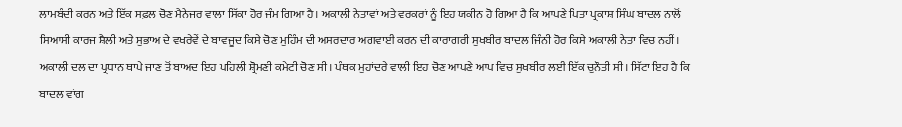ਲਾਮਬੰਦੀ ਕਰਨ ਅਤੇ ਇੱਕ ਸਫ਼ਲ ਚੋਣ ਮੈਨੇਜਰ ਵਾਲਾ ਸਿੱਕਾ ਹੋਰ ਜੰਮ ਗਿਆ ਹੈ। ਅਕਾਲੀ ਨੇਤਾਵਾਂ ਅਤੇ ਵਰਕਰਾਂ ਨੂੰ ਇਹ ਯਕੀਨ ਹੋ ਗਿਆ ਹੈ ਕਿ ਆਪਣੇ ਪਿਤਾ ਪ੍ਰਕਾਸ਼ ਸਿੰਘ ਬਾਦਲ ਨਾਲੋਂ ਸਿਆਸੀ ਕਾਰਜ ਸ਼ੈਲੀ ਅਤੇ ਸੁਭਾਅ ਦੇ ਵਖਰੇਵੇਂ ਦੇ ਬਾਵਜੂਦ ਕਿਸੇ ਚੋਣ ਮੁਹਿੰਮ ਦੀ ਅਸਰਦਾਰ ਅਗਵਾਈ ਕਰਨ ਦੀ ਕਾਰਾਗਰੀ ਸੁਖਬੀਰ ਬਾਦਲ ਜਿੰਨੀ ਹੋਰ ਕਿਸੇ ਅਕਾਲੀ ਨੇਤਾ ਵਿਚ ਨਹੀਂ। ਅਕਾਲੀ ਦਲ ਦਾ ਪ੍ਰਧਾਨ ਥਾਪੇ ਜਾਣ ਤੋਂ ਬਾਅਦ ਇਹ ਪਹਿਲੀ ਸ਼੍ਰੋਮਣੀ ਕਮੇਟੀ ਚੋਣ ਸੀ। ਪੰਥਕ ਮੁਹਾਂਦਰੇ ਵਾਲੀ ਇਹ ਚੋਣ ਆਪਣੇ ਆਪ ਵਿਚ ਸੁਖਬੀਰ ਲਈ ਇੱਕ ਚੁਨੌਤੀ ਸੀ। ਸਿੱਟਾ ਇਹ ਹੈ ਕਿ ਬਾਦਲ ਵਾਂਗ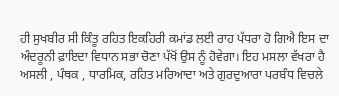ਹੀ ਸੁਖਬੀਰ ਸੀ ਕਿੰਤੂ ਰਹਿਤ ਇਕਹਿਰੀ ਕਮਾਂਡ ਲਈ ਰਾਹ ਪੱਧਰਾ ਹੋ ਗਿਐ ਇਸ ਦਾ ਅੰਦਰੂਨੀ ਫ਼ਾਇਦਾ ਵਿਧਾਨ ਸਭਾ ਚੋਣਾ ਪੱਖੋਂ ਉਸ ਨੂੰ ਹੋਵੇਗਾ। ਇਹ ਮਸਲਾ ਵੱਖਰਾ ਹੈ ਅਸਲੀ , ਪੰਥਕ , ਧਾਰਮਿਕ, ਰਹਿਤ ਮਰਿਆਦਾ ਅਤੇ ਗੁਰਦੁਆਰਾ ਪਰਬੰਧ ਵਿਚਲੇ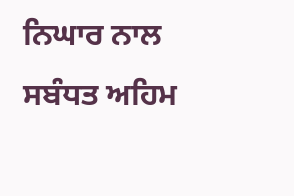ਨਿਘਾਰ ਨਾਲ ਸਬੰਧਤ ਅਹਿਮ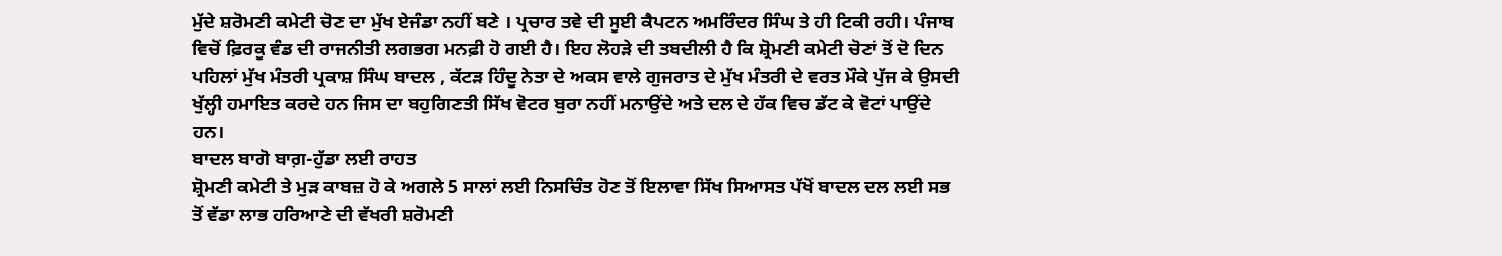ਮੁੱਦੇ ਸ਼ਰੋਮਣੀ ਕਮੇਟੀ ਚੋਣ ਦਾ ਮੁੱਖ ਏਜੰਡਾ ਨਹੀਂ ਬਣੇ । ਪ੍ਰਚਾਰ ਤਵੇ ਦੀ ਸੂਈ ਕੈਪਟਨ ਅਮਰਿੰਦਰ ਸਿੰਘ ਤੇ ਹੀ ਟਿਕੀ ਰਹੀ। ਪੰਜਾਬ ਵਿਚੋਂ ਫ਼ਿਰਕੂ ਵੰਡ ਦੀ ਰਾਜਨੀਤੀ ਲਗਭਗ ਮਨਫ਼ੀ ਹੋ ਗਈ ਹੈ। ਇਹ ਲੋਹੜੇ ਦੀ ਤਬਦੀਲੀ ਹੈ ਕਿ ਸ਼੍ਰੋਮਣੀ ਕਮੇਟੀ ਚੋਣਾਂ ਤੋਂ ਦੋ ਦਿਨ ਪਹਿਲਾਂ ਮੁੱਖ ਮੰਤਰੀ ਪ੍ਰਕਾਸ਼ ਸਿੰਘ ਬਾਦਲ , ਕੱਟੜ ਹਿੰਦੂ ਨੇਤਾ ਦੇ ਅਕਸ ਵਾਲੇ ਗੁਜਰਾਤ ਦੇ ਮੁੱਖ ਮੰਤਰੀ ਦੇ ਵਰਤ ਮੌਕੇ ਪੁੱਜ ਕੇ ਉਸਦੀ ਖੁੱਲ੍ਹੀ ਹਮਾਇਤ ਕਰਦੇ ਹਨ ਜਿਸ ਦਾ ਬਹੁਗਿਣਤੀ ਸਿੱਖ ਵੋਟਰ ਬੁਰਾ ਨਹੀਂ ਮਨਾਉਂਦੇ ਅਤੇ ਦਲ ਦੇ ਹੱਕ ਵਿਚ ਡੱਟ ਕੇ ਵੋਟਾਂ ਪਾਉਂਦੇ ਹਨ।
ਬਾਦਲ ਬਾਗੋ ਬਾਗ਼-ਹੁੱਡਾ ਲਈ ਰਾਹਤ
ਸ਼੍ਰੋਮਣੀ ਕਮੇਟੀ ਤੇ ਮੁੜ ਕਾਬਜ਼ ਹੋ ਕੇ ਅਗਲੇ 5 ਸਾਲਾਂ ਲਈ ਨਿਸਚਿੰਤ ਹੋਣ ਤੋਂ ਇਲਾਵਾ ਸਿੱਖ ਸਿਆਸਤ ਪੱਖੋਂ ਬਾਦਲ ਦਲ ਲਈ ਸਭ ਤੋਂ ਵੱਡਾ ਲਾਭ ਹਰਿਆਣੇ ਦੀ ਵੱਖਰੀ ਸ਼ਰੋਮਣੀ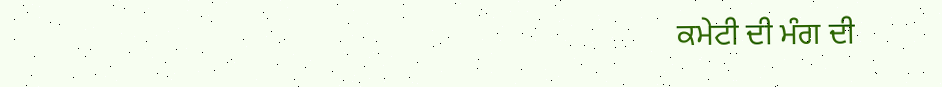ਕਮੇਟੀ ਦੀ ਮੰਗ ਦੀ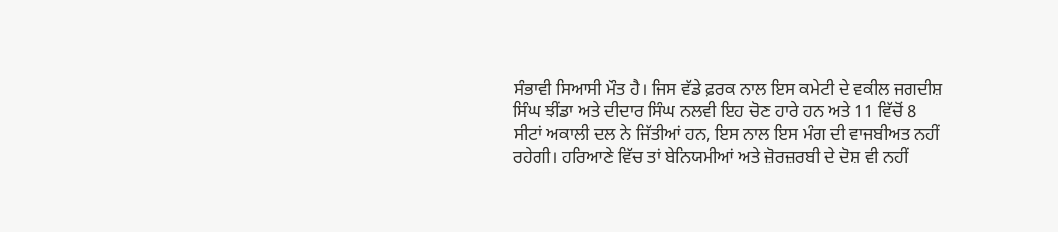ਸੰਭਾਵੀ ਸਿਆਸੀ ਮੌਤ ਹੈ। ਜਿਸ ਵੱਡੇ ਫ਼ਰਕ ਨਾਲ ਇਸ ਕਮੇਟੀ ਦੇ ਵਕੀਲ ਜਗਦੀਸ਼ ਸਿੰਘ ਝੀਂਡਾ ਅਤੇ ਦੀਦਾਰ ਸਿੰਘ ਨਲਵੀ ਇਹ ਚੋਣ ਹਾਰੇ ਹਨ ਅਤੇ 11 ਵਿੱਚੋਂ 8 ਸੀਟਾਂ ਅਕਾਲੀ ਦਲ ਨੇ ਜਿੱਤੀਆਂ ਹਨ, ਇਸ ਨਾਲ ਇਸ ਮੰਗ ਦੀ ਵਾਜਬੀਅਤ ਨਹੀਂ ਰਹੇਗੀ। ਹਰਿਆਣੇ ਵਿੱਚ ਤਾਂ ਬੇਨਿਯਮੀਆਂ ਅਤੇ ਜ਼ੋਰਜ਼ਰਬੀ ਦੇ ਦੋਸ਼ ਵੀ ਨਹੀਂ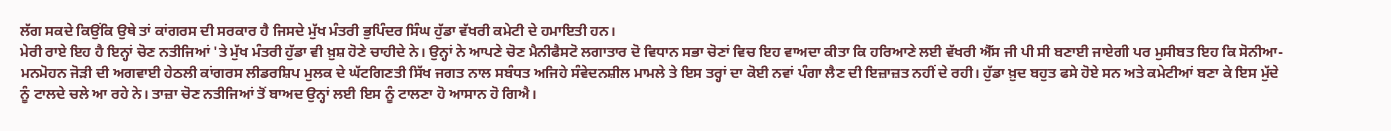ਲੱਗ ਸਕਦੇ ਕਿਉਂਕਿ ਉਥੇ ਤਾਂ ਕਾਂਗਰਸ ਦੀ ਸਰਕਾਰ ਹੈ ਜਿਸਦੇ ਮੁੱਖ ਮੰਤਰੀ ਭੁਪਿੰਦਰ ਸਿੰਘ ਹੁੱਡਾ ਵੱਖਰੀ ਕਮੇਟੀ ਦੇ ਹਮਾਇਤੀ ਹਨ।
ਮੇਰੀ ਰਾਏ ਇਹ ਹੈ ਇਨ੍ਹਾਂ ਚੋਣ ਨਤੀਜਿਆਂ 'ਤੇ ਮੁੱਖ ਮੰਤਰੀ ਹੁੱਡਾ ਵੀ ਖ਼ੁਸ਼ ਹੋਣੇ ਚਾਹੀਦੇ ਨੇ। ਉਨ੍ਹਾਂ ਨੇ ਆਪਣੇ ਚੋਣ ਮੈਨੀਫੈਸਟੋ ਲਗਾਤਾਰ ਦੋ ਵਿਧਾਨ ਸਭਾ ਚੋਣਾਂ ਵਿਚ ਇਹ ਵਾਅਦਾ ਕੀਤਾ ਕਿ ਹਰਿਆਣੇ ਲਈ ਵੱਖਰੀ ਐੱਸ ਜੀ ਪੀ ਸੀ ਬਣਾਈ ਜਾਏਗੀ ਪਰ ਮੁਸੀਬਤ ਇਹ ਕਿ ਸੋਨੀਆ- ਮਨਮੋਹਨ ਜੋੜੀ ਦੀ ਅਗਵਾਈ ਹੇਠਲੀ ਕਾਂਗਰਸ ਲੀਡਰਸ਼ਿਪ ਮੁਲਕ ਦੇ ਘੱਟਗਿਣਤੀ ਸਿੱਖ ਜਗਤ ਨਾਲ ਸਬੰਧਤ ਅਜਿਹੇ ਸੰਵੇਦਨਸ਼ੀਲ ਮਾਮਲੇ ਤੇ ਇਸ ਤਰ੍ਹਾਂ ਦਾ ਕੋਈ ਨਵਾਂ ਪੰਗਾ ਲੈਣ ਦੀ ਇਜ਼ਾਜ਼ਤ ਨਹੀਂ ਦੇ ਰਹੀ। ਹੁੱਡਾ ਖ਼ੁਦ ਬਹੁਤ ਫਸੇ ਹੋਏ ਸਨ ਅਤੇ ਕਮੇਟੀਆਂ ਬਣਾ ਕੇ ਇਸ ਮੁੱਦੇ ਨੂੰ ਟਾਲਦੇ ਚਲੇ ਆ ਰਹੇ ਨੇ। ਤਾਜ਼ਾ ਚੋਣ ਨਤੀਜਿਆਂ ਤੋਂ ਬਾਅਦ ਉਨ੍ਹਾਂ ਲਈ ਇਸ ਨੂੰ ਟਾਲਣਾ ਹੋ ਆਸਾਨ ਹੋ ਗਿਐ।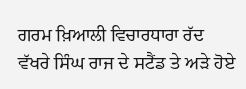ਗਰਮ ਖ਼ਿਆਲੀ ਵਿਚਾਰਧਾਰਾ ਰੱਦ
ਵੱਖਰੇ ਸਿੰਘ ਰਾਜ ਦੇ ਸਟੈਂਡ ਤੇ ਅੜੇ ਹੋਏ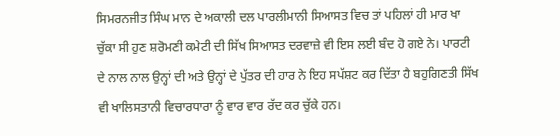ਸਿਮਰਨਜੀਤ ਸਿੰਘ ਮਾਨ ਦੇ ਅਕਾਲੀ ਦਲ ਪਾਰਲੀਮਾਨੀ ਸਿਆਸਤ ਵਿਚ ਤਾਂ ਪਹਿਲਾਂ ਹੀ ਮਾਰ ਖਾ ਚੁੱਕਾ ਸੀ ਹੁਣ ਸ਼ਰੋਮਣੀ ਕਮੇਟੀ ਦੀ ਸਿੱਖ ਸਿਆਸਤ ਦਰਵਾਜ਼ੇ ਵੀ ਇਸ ਲਈ ਬੰਦ ਹੋ ਗਏ ਨੇ। ਪਾਰਟੀ ਦੇ ਨਾਲ ਨਾਲ ਉਨ੍ਹਾਂ ਦੀ ਅਤੇ ਉਨ੍ਹਾਂ ਦੇ ਪੁੱਤਰ ਦੀ ਹਾਰ ਨੇ ਇਹ ਸਪੱਸ਼ਟ ਕਰ ਦਿੱਤਾ ਹੈ ਬਹੁਗਿਣਤੀ ਸਿੱਖ ਵੀ ਖਾਲਿਸਤਾਨੀ ਵਿਚਾਰਧਾਰਾ ਨੂੰ ਵਾਰ ਵਾਰ ਰੱਦ ਕਰ ਚੁੱਕੇ ਹਨ।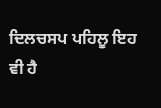ਦਿਲਚਸਪ ਪਹਿਲੂ ਇਹ ਵੀ ਹੈ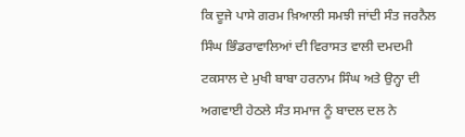ਕਿ ਦੂਜੇ ਪਾਸੇ ਗਰਮ ਖ਼ਿਆਲੀ ਸਮਝੀ ਜਾਂਦੀ ਸੰਤ ਜਰਨੈਲ ਸਿੰਘ ਭਿੰਡਰਾਵਾਲਿਆਂ ਦੀ ਵਿਰਾਸਤ ਵਾਲੀ ਦਮਦਮੀ ਟਕਸਾਲ ਦੇ ਮੁਖੀ ਬਾਬਾ ਹਰਨਾਮ ਸਿੰਘ ਅਤੇ ਉਨ੍ਹਾ ਦੀ ਅਗਵਾਈ ਹੇਠਲੇ ਸੰਤ ਸਮਾਜ ਨੂੰ ਬਾਦਲ ਦਲ ਨੇ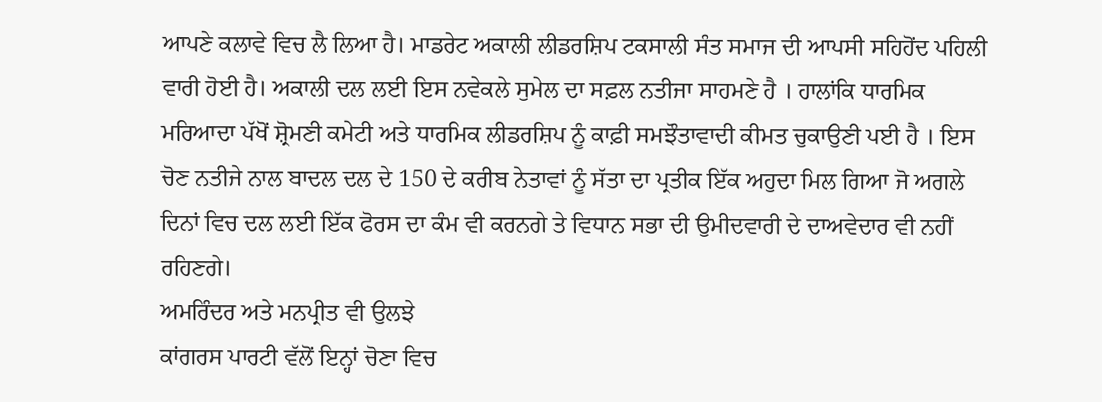ਆਪਣੇ ਕਲਾਵੇ ਵਿਚ ਲੈ ਲਿਆ ਹੈ। ਮਾਡਰੇਟ ਅਕਾਲੀ ਲੀਡਰਸ਼ਿਪ ਟਕਸਾਲੀ ਸੰਤ ਸਮਾਜ ਦੀ ਆਪਸੀ ਸਹਿਹੋਂਦ ਪਹਿਲੀ ਵਾਰੀ ਹੋਈ ਹੈ। ਅਕਾਲੀ ਦਲ ਲਈ ਇਸ ਨਵੇਕਲੇ ਸੁਮੇਲ ਦਾ ਸਫ਼ਲ ਨਤੀਜਾ ਸਾਹਮਣੇ ਹੈ । ਹਾਲਾਂਕਿ ਧਾਰਮਿਕ ਮਰਿਆਦਾ ਪੱਖੋਂ ਸ਼੍ਰੋਮਣੀ ਕਮੇਟੀ ਅਤੇ ਧਾਰਮਿਕ ਲੀਡਰਸ਼ਿਪ ਨੂੰ ਕਾਫ਼ੀ ਸਮਝੌਤਾਵਾਦੀ ਕੀਮਤ ਚੁਕਾਉਣੀ ਪਈ ਹੈ । ਇਸ ਚੋਣ ਨਤੀਜੇ ਨਾਲ ਬਾਦਲ ਦਲ ਦੇ 150 ਦੇ ਕਰੀਬ ਨੇਤਾਵਾਂ ਨੂੰ ਸੱਤਾ ਦਾ ਪ੍ਰਤੀਕ ਇੱਕ ਅਹੁਦਾ ਮਿਲ ਗਿਆ ਜੋ ਅਗਲੇ ਦਿਨਾਂ ਵਿਚ ਦਲ ਲਈ ਇੱਕ ਫੋਰਸ ਦਾ ਕੰਮ ਵੀ ਕਰਨਗੇ ਤੇ ਵਿਧਾਨ ਸਭਾ ਦੀ ਉਮੀਦਵਾਰੀ ਦੇ ਦਾਅਵੇਦਾਰ ਵੀ ਨਹੀਂ ਰਹਿਣਗੇ।
ਅਮਰਿੰਦਰ ਅਤੇ ਮਨਪ੍ਰੀਤ ਵੀ ਉਲਝੇ
ਕਾਂਗਰਸ ਪਾਰਟੀ ਵੱਲੋਂ ਇਨ੍ਹਾਂ ਚੋਣਾ ਵਿਚ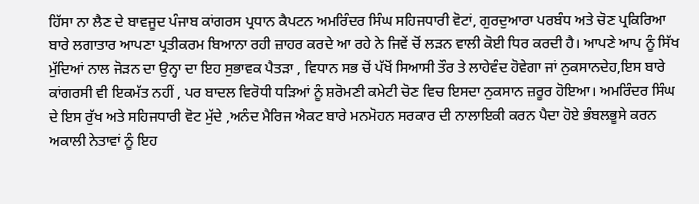ਹਿੱਸਾ ਨਾ ਲੈਣ ਦੇ ਬਾਵਜੂਦ ਪੰਜਾਬ ਕਾਂਗਰਸ ਪ੍ਰਧਾਨ ਕੈਪਟਨ ਅਮਰਿੰਦਰ ਸਿੰਘ ਸਹਿਜਧਾਰੀ ਵੋਟਾਂ, ਗੁਰਦੁਆਰਾ ਪਰਬੰਧ ਅਤੇ ਚੋਣ ਪ੍ਰਕਿਰਿਆ ਬਾਰੇ ਲਗਾਤਾਰ ਆਪਣਾ ਪ੍ਰਤੀਕਰਮ ਬਿਆਨਾ ਰਹੀ ਜ਼ਾਹਰ ਕਰਦੇ ਆ ਰਹੇ ਨੇ ਜਿਵੇਂ ਚੋਂ ਲੜਨ ਵਾਲੀ ਕੋਈ ਧਿਰ ਕਰਦੀ ਹੈ। ਆਪਣੇ ਆਪ ਨੂੰ ਸਿੱਖ ਮੁੱਦਿਆਂ ਨਾਲ ਜੋੜਨ ਦਾ ਉਨ੍ਹਾ ਦਾ ਇਹ ਸੁਭਾਵਕ ਪੈਤੜਾ , ਵਿਧਾਨ ਸਭ ਚੋਂ ਪੱਖੋਂ ਸਿਆਸੀ ਤੌਰ ਤੇ ਲਾਹੇਵੰਦ ਹੋਵੇਗਾ ਜਾਂ ਨੁਕਸਾਨਦੇਹ,ਇਸ ਬਾਰੇ ਕਾਂਗਰਸੀ ਵੀ ਇਕਮੱਤ ਨਹੀਂ , ਪਰ ਬਾਦਲ ਵਿਰੋਧੀ ਧੜਿਆਂ ਨੂੰ ਸ਼ਰੋਮਣੀ ਕਮੇਟੀ ਚੋਣ ਵਿਚ ਇਸਦਾ ਨੁਕਸਾਨ ਜ਼ਰੂਰ ਹੋਇਆ। ਅਮਰਿੰਦਰ ਸਿੰਘ ਦੇ ਇਸ ਰੁੱਖ ਅਤੇ ਸਹਿਜਧਾਰੀ ਵੋਟ ਮੁੱਦੇ ,ਅਨੰਦ ਮੈਰਿਜ ਐਕਟ ਬਾਰੇ ਮਨਮੋਹਨ ਸਰਕਾਰ ਦੀ ਨਾਲਾਇਕੀ ਕਰਨ ਪੈਦਾ ਹੋਏ ਭੰਬਲਭੂਸੇ ਕਰਨ ਅਕਾਲੀ ਨੇਤਾਵਾਂ ਨੂੰ ਇਹ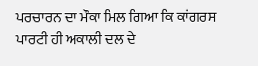ਪਰਚਾਰਨ ਦਾ ਮੌਕਾ ਮਿਲ ਗਿਆ ਕਿ ਕਾਂਗਰਸ ਪਾਰਟੀ ਹੀ ਅਕਾਲੀ ਦਲ ਦੇ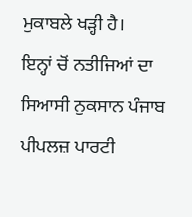ਮੁਕਾਬਲੇ ਖੜ੍ਹੀ ਹੈ।
ਇਨ੍ਹਾਂ ਚੋਂ ਨਤੀਜਿਆਂ ਦਾ ਸਿਆਸੀ ਨੁਕਸਾਨ ਪੰਜਾਬ ਪੀਪਲਜ਼ ਪਾਰਟੀ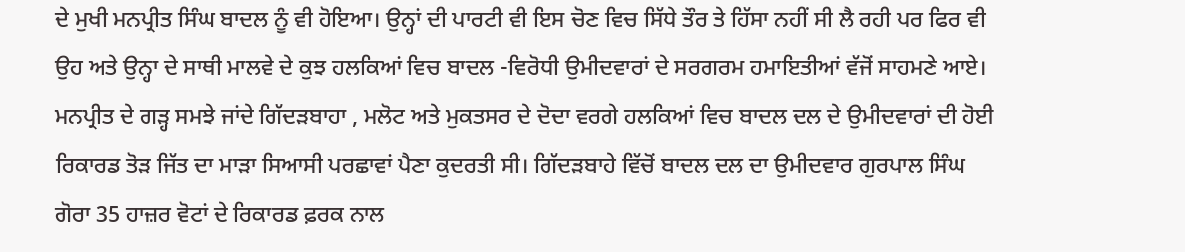ਦੇ ਮੁਖੀ ਮਨਪ੍ਰੀਤ ਸਿੰਘ ਬਾਦਲ ਨੂੰ ਵੀ ਹੋਇਆ। ਉਨ੍ਹਾਂ ਦੀ ਪਾਰਟੀ ਵੀ ਇਸ ਚੋਣ ਵਿਚ ਸਿੱਧੇ ਤੌਰ ਤੇ ਹਿੱਸਾ ਨਹੀਂ ਸੀ ਲੈ ਰਹੀ ਪਰ ਫਿਰ ਵੀ ਉਹ ਅਤੇ ਉਨ੍ਹਾ ਦੇ ਸਾਥੀ ਮਾਲਵੇ ਦੇ ਕੁਝ ਹਲਕਿਆਂ ਵਿਚ ਬਾਦਲ -ਵਿਰੋਧੀ ਉਮੀਦਵਾਰਾਂ ਦੇ ਸਰਗਰਮ ਹਮਾਇਤੀਆਂ ਵੱਜੋਂ ਸਾਹਮਣੇ ਆਏ। ਮਨਪ੍ਰੀਤ ਦੇ ਗੜ੍ਹ ਸਮਝੇ ਜਾਂਦੇ ਗਿੱਦੜਬਾਹਾ , ਮਲੋਟ ਅਤੇ ਮੁਕਤਸਰ ਦੇ ਦੋਦਾ ਵਰਗੇ ਹਲਕਿਆਂ ਵਿਚ ਬਾਦਲ ਦਲ ਦੇ ਉਮੀਦਵਾਰਾਂ ਦੀ ਹੋਈ ਰਿਕਾਰਡ ਤੋੜ ਜਿੱਤ ਦਾ ਮਾੜਾ ਸਿਆਸੀ ਪਰਛਾਵਾਂ ਪੈਣਾ ਕੁਦਰਤੀ ਸੀ। ਗਿੱਦੜਬਾਹੇ ਵਿੱਚੋਂ ਬਾਦਲ ਦਲ ਦਾ ਉਮੀਦਵਾਰ ਗੁਰਪਾਲ ਸਿੰਘ ਗੋਰਾ 35 ਹਾਜ਼ਰ ਵੋਟਾਂ ਦੇ ਰਿਕਾਰਡ ਫ਼ਰਕ ਨਾਲ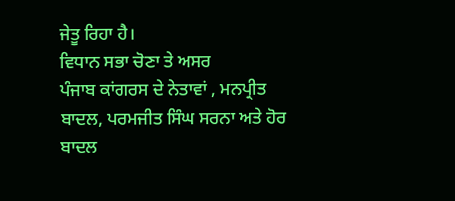ਜੇਤੂ ਰਿਹਾ ਹੈ।
ਵਿਧਾਨ ਸਭਾ ਚੋਣਾ ਤੇ ਅਸਰ
ਪੰਜਾਬ ਕਾਂਗਰਸ ਦੇ ਨੇਤਾਵਾਂ , ਮਨਪ੍ਰੀਤ ਬਾਦਲ, ਪਰਮਜੀਤ ਸਿੰਘ ਸਰਨਾ ਅਤੇ ਹੋਰ ਬਾਦਲ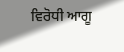ਵਿਰੋਧੀ ਆਗੂ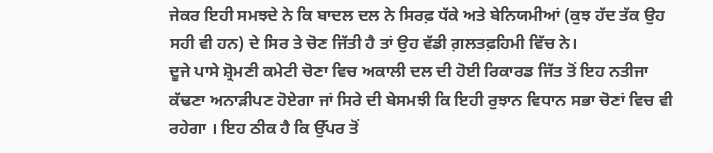ਜੇਕਰ ਇਹੀ ਸਮਝਦੇ ਨੇ ਕਿ ਬਾਦਲ ਦਲ ਨੇ ਸਿਰਫ਼ ਧੱਕੇ ਅਤੇ ਬੇਨਿਯਮੀਆਂ (ਕੁਝ ਹੱਦ ਤੱਕ ਉਹ ਸਹੀ ਵੀ ਹਨ) ਦੇ ਸਿਰ ਤੇ ਚੋਣ ਜਿੱਤੀ ਹੈ ਤਾਂ ਉਹ ਵੱਡੀ ਗ਼ਲਤਫ਼ਹਿਮੀ ਵਿੱਚ ਨੇ।
ਦੂਜੇ ਪਾਸੇ ਸ਼੍ਰੋਮਣੀ ਕਮੇਟੀ ਚੋਣਾ ਵਿਚ ਅਕਾਲੀ ਦਲ ਦੀ ਹੋਈ ਰਿਕਾਰਡ ਜਿੱਤ ਤੋਂ ਇਹ ਨਤੀਜਾ ਕੱਢਣਾ ਅਨਾੜੀਪਣ ਹੋਏਗਾ ਜਾਂ ਸਿਰੇ ਦੀ ਬੇਸਮਝੀ ਕਿ ਇਹੀ ਰੁਝਾਨ ਵਿਧਾਨ ਸਭਾ ਚੋਣਾਂ ਵਿਚ ਵੀ ਰਹੇਗਾ । ਇਹ ਠੀਕ ਹੈ ਕਿ ਉੱਪਰ ਤੋਂ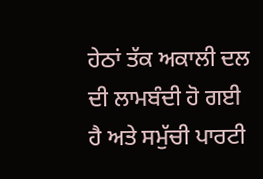ਹੇਠਾਂ ਤੱਕ ਅਕਾਲੀ ਦਲ ਦੀ ਲਾਮਬੰਦੀ ਹੋ ਗਈ ਹੈ ਅਤੇ ਸਮੁੱਚੀ ਪਾਰਟੀ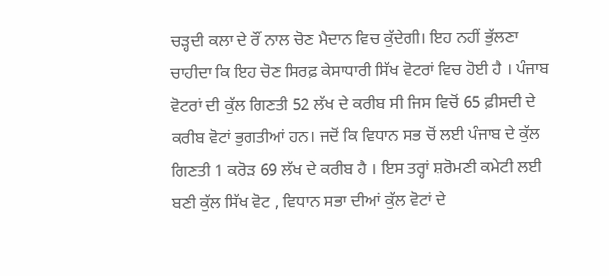ਚੜ੍ਹਦੀ ਕਲਾ ਦੇ ਰੌਂ ਨਾਲ ਚੋਣ ਮੈਦਾਨ ਵਿਚ ਕੁੱਦੇਗੀ। ਇਹ ਨਹੀਂ ਭੁੱਲਣਾ ਚਾਹੀਦਾ ਕਿ ਇਹ ਚੋਣ ਸਿਰਫ਼ ਕੇਸਾਧਾਰੀ ਸਿੱਖ ਵੋਟਰਾਂ ਵਿਚ ਹੋਈ ਹੈ । ਪੰਜਾਬ ਵੋਟਰਾਂ ਦੀ ਕੁੱਲ ਗਿਣਤੀ 52 ਲੱਖ ਦੇ ਕਰੀਬ ਸੀ ਜਿਸ ਵਿਚੋਂ 65 ਫ਼ੀਸਦੀ ਦੇ ਕਰੀਬ ਵੋਟਾਂ ਭੁਗਤੀਆਂ ਹਨ। ਜਦੋਂ ਕਿ ਵਿਧਾਨ ਸਭ ਚੋਂ ਲਈ ਪੰਜਾਬ ਦੇ ਕੁੱਲ ਗਿਣਤੀ 1 ਕਰੋੜ 69 ਲੱਖ ਦੇ ਕਰੀਬ ਹੈ । ਇਸ ਤਰ੍ਹਾਂ ਸ਼ਰੋਮਣੀ ਕਮੇਟੀ ਲਈ ਬਣੀ ਕੁੱਲ ਸਿੱਖ ਵੋਟ , ਵਿਧਾਨ ਸਭਾ ਦੀਆਂ ਕੁੱਲ ਵੋਟਾਂ ਦੇ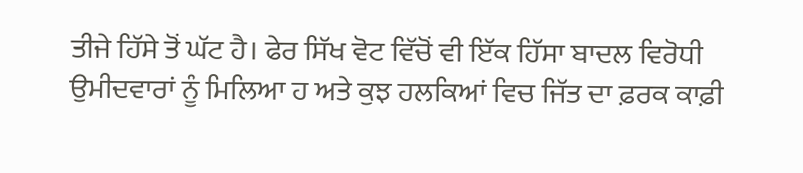ਤੀਜੇ ਹਿੱਸੇ ਤੋਂ ਘੱਟ ਹੈ। ਫੇਰ ਸਿੱਖ ਵੋਟ ਵਿੱਚੋਂ ਵੀ ਇੱਕ ਹਿੱਸਾ ਬਾਦਲ ਵਿਰੋਧੀ ਉਮੀਦਵਾਰਾਂ ਨੂੰ ਮਿਲਿਆ ਹ ਅਤੇ ਕੁਝ ਹਲਕਿਆਂ ਵਿਚ ਜਿੱਤ ਦਾ ਫ਼ਰਕ ਕਾਫ਼ੀ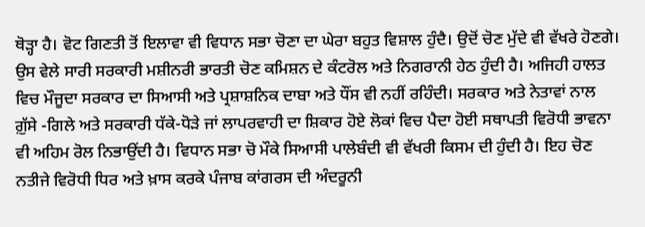ਥੋੜ੍ਹਾ ਹੈ। ਵੋਟ ਗਿਣਤੀ ਤੋਂ ਇਲਾਵਾ ਵੀ ਵਿਧਾਨ ਸਭਾ ਚੋਣਾ ਦਾ ਘੇਰਾ ਬਹੁਤ ਵਿਸ਼ਾਲ ਹੁੰਦੈ। ਉਦੋਂ ਚੋਣ ਮੁੱਦੇ ਵੀ ਵੱਖਰੇ ਹੋਣਗੇ। ਉਸ ਵੇਲੇ ਸਾਰੀ ਸਰਕਾਰੀ ਮਸ਼ੀਨਰੀ ਭਾਰਤੀ ਚੋਣ ਕਮਿਸ਼ਨ ਦੇ ਕੰਟਰੋਲ ਅਤੇ ਨਿਗਰਾਨੀ ਹੇਠ ਹੁੰਦੀ ਹੈ। ਅਜਿਹੀ ਹਾਲਤ ਵਿਚ ਮੌਜੂਦਾ ਸਰਕਾਰ ਦਾ ਸਿਆਸੀ ਅਤੇ ਪ੍ਰਸ਼ਾਸ਼ਨਿਕ ਦਾਬਾ ਅਤੇ ਧੌਂਸ ਵੀ ਨਹੀਂ ਰਹਿੰਦੀ। ਸਰਕਾਰ ਅਤੇ ਨੇਤਾਵਾਂ ਨਾਲ ਗ਼ੁੱਸੇ -ਗਿਲੇ ਅਤੇ ਸਰਕਾਰੀ ਧੱਕੇ-ਧੋੜੇ ਜਾਂ ਲਾਪਰਵਾਹੀ ਦਾ ਸ਼ਿਕਾਰ ਹੋਏ ਲੋਕਾਂ ਵਿਚ ਪੈਦਾ ਹੋਈ ਸਥਾਪਤੀ ਵਿਰੋਧੀ ਭਾਵਨਾ ਵੀ ਅਹਿਮ ਰੋਲ ਨਿਭਾਉਂਦੀ ਹੈ। ਵਿਧਾਨ ਸਭਾ ਚੋ ਮੌਕੇ ਸਿਆਸੀ ਪਾਲੇਬੰਦੀ ਵੀ ਵੱਖਰੀ ਕਿਸਮ ਦੀ ਹੁੰਦੀ ਹੈ। ਇਹ ਚੋਣ ਨਤੀਜੇ ਵਿਰੋਧੀ ਧਿਰ ਅਤੇ ਖ਼ਾਸ ਕਰਕੇ ਪੰਜਾਬ ਕਾਂਗਰਸ ਦੀ ਅੰਦਰੂਨੀ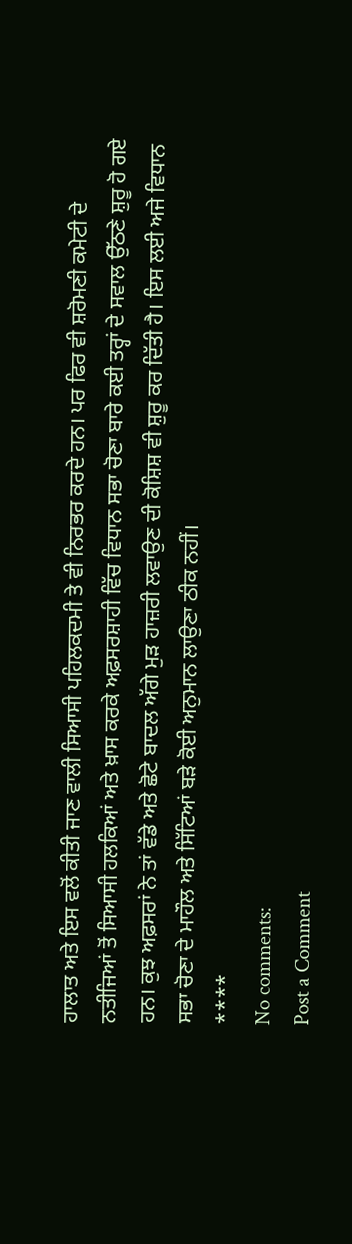ਹਾਲਾਤ ਅਤੇ ਇਸ ਵਲੋਂ ਕੀਤੀ ਜਾਣ ਵਾਲੀ ਸਿਆਸੀ ਪਹਿਲਕਦਮੀ ਤੇ ਵੀ ਨਿਰਭਰ ਕਰਦੇ ਹਨ। ਪਰ ਫਿਰ ਵੀ ਸ਼ਰੋਮਣੀ ਕਮੇਟੀ ਦੇ ਨਤੀਜਿਆਂ ਤੋਂ ਸਿਆਸੀ ਹਲਕਿਆਂ ਅਤੇ ਖ਼ਾਸ ਕਰਕੇ ਅਫ਼ਸਰਸ਼ਾਹੀ ਵਿੱਚ ਵਿਧਾਨ ਸਭਾ ਚੋਣਾ ਬਾਰੇ ਕਈ ਤਰ੍ਹਾਂ ਦੇ ਸਵਾਲ ਉੱਠਣੇ ਸ਼ੁਰੂ ਹੋ ਗਏ ਹਨ। ਕੁਝ ਅਫ਼ਸਰਾਂ ਨੇ ਤਾਂ ਵੱਡੇ ਅਤੇ ਛੋਟੇ ਬਾਦਲ ਅੱਗੇ ਮੁੜ ਹਾਜ਼ਰੀ ਲਵਾਉਣ ਦੀ ਕੋਸ਼ਿਸ਼ ਵੀ ਸ਼ੁਰੂ ਕਰ ਦਿੱਤੀ ਹੈ। ਇਸ ਲਈ ਅਜੇ ਵਿਧਾਨ ਸਭਾ ਚੋਣਾ ਦੇ ਮਾਹੌਲ ਅਤੇ ਸਿੱਟਿਆਂ ਬੜੇ ਕੋਈ ਅਨੁਮਾਨ ਲਾਉਣਾ ਠੀਕ ਨਹੀਂ।
****
No comments:
Post a Comment